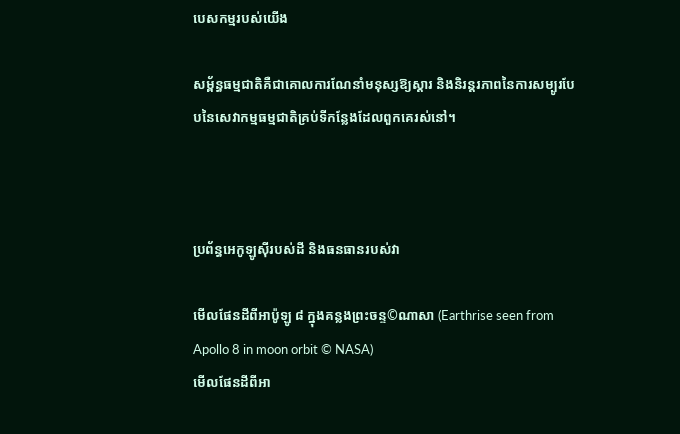បេសកម្មរបស់យើង

សម្ព័ន្ធធម្មជាតិគឺជាគោលការណែនាំមនុស្សឱ្យស្តារ និងនិរន្តរភាពនៃការសម្បូរបែបនៃសេវាកម្មធម្មជាតិគ្រប់ទីកន្លែងដែលពួកគេរស់នៅ។



ប្រព័ន្ធអេកូឡូស៊ីរបស់ដី និងធនធានរបស់វា

មើលផែនដីពីអាប៉ូឡូ ៨ ក្នុងគន្លងព្រះចន្ទ©ណាសា (Earthrise seen from Apollo 8 in moon orbit © NASA)
មើលផែនដីពីអា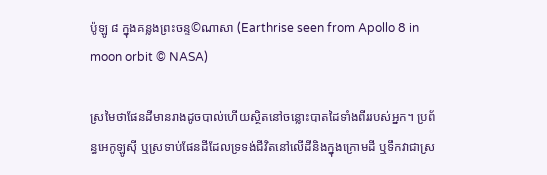ប៉ូឡូ ៨ ក្នុងគន្លងព្រះចន្ទ©ណាសា (Earthrise seen from Apollo 8 in moon orbit © NASA)

ស្រមៃថាផែនដីមានរាងដូចបាល់ហើយស្ថិតនៅចន្លោះបាតដៃទាំងពីររបស់អ្នក។ ប្រព័ន្ធអេកូឡូស៊ី ឬស្រទាប់ផែនដីដែលទ្រទង់ជីវិតនៅលើដីនិងក្នុងក្រោមដី ឬទឹកវាជាស្រ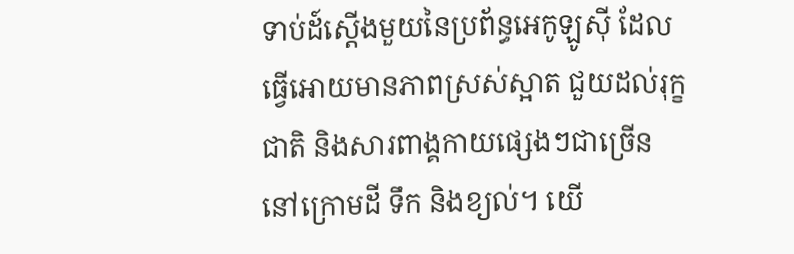ទាប់ដ៍ស្តើងមួយនៃប្រព័ន្ធអេកូឡូស៊ី ដែលធ្វើអោយមានភាពស្រស់ស្អាត ជួយដល់រុក្ខជាតិ និងសារពាង្គកាយផ្សេងៗជាច្រើន នៅក្រោមដី ទឹក និងខ្យល់។ យើ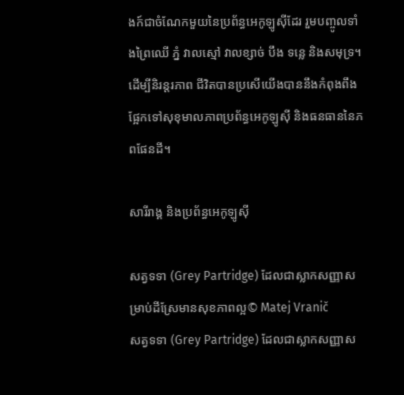ងក៍ជាចំណែកមួយនៃប្រព័ន្ធអេកូឡូស៊ីដែរ រួមបញ្ចូលទាំងព្រៃឈើ ភ្នំ វាលស្មៅ វាលខ្សាច់ បឹង ទន្លេ និងសមុទ្រ។ ដើម្បីនិរន្តរភាព ជីវិតបានប្រសើយើងបាននឹងកំពុងពឹងផ្អែកទៅសុខុមាលភាពប្រព័ន្ធអេកូឡូស៊ី និងធនធាននៃភពផែនដី។

សារីរាង្គ និងប្រព័ន្ធអេកូឡូស៊ី

សត្វទទា (Grey Partridge) ដែលជាស្លាកសញ្ញាសម្រាប់ដីស្រែមានសុខភាពល្អ© Matej Vranič
សត្វទទា (Grey Partridge) ដែលជាស្លាកសញ្ញាស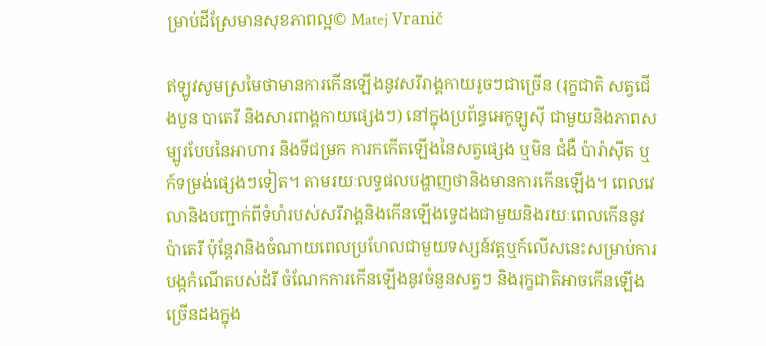ម្រាប់ដីស្រែមានសុខភាពល្អ© Matej Vranič

ឥឡូវសូមស្រមៃថាមានការកើនឡើងនូវសរីរាង្គកាយរូចៗជាច្រើន (រុក្ខជាតិ សត្វជើងបួន បាតេរី និងសារពាង្គកាយផ្សេងៗ) នៅក្នុងប្រព័ន្ធអេកូឡូស៊ី ជាមួយនិងភាពសម្បូរបែបនៃអាហារ និងទីជម្រក ការកកើតឡើងនៃសត្វផ្សេង ឬមិន ជំងឺ ប៉ារ៉ាស៊ីត ឬក៍ទម្រង់ផ្សេងៗទៀត។ តាមរយៈលទ្ធផលបង្ហាញថានិងមានការកើនឡើង។ ពេលវេលានិងបញ្ជាក់ពីទំហំរបស់សរីរាង្គនិងកើនឡើងទ្វេដងជាមួយនិងរយៈពេលកើននូវប៉ាតេរី ប៉ុន្តែវានិងចំណាយពេលប្រហែលជាមួយទស្សន៍វត្តឬក៍លើសនេះសម្រាប់ការបង្កកំណើតបស់ដំរី ចំណែកការកើនឡើងនូវចំនួនសត្វៗ និងរុក្ខជាតិអាចកើនឡើងច្រើនដងក្នុង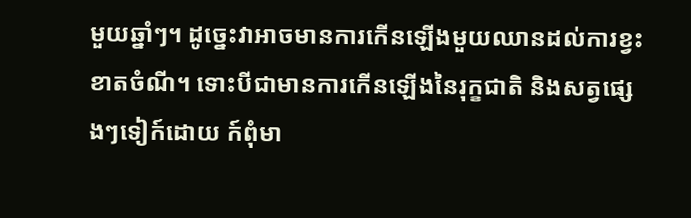មួយឆ្នាំៗ។ ដូច្នេះវាអាចមានការកើនឡើងមួយឈានដល់ការខ្វះខាតចំណី។ ទោះបីជាមានការកើនឡើងនៃរុក្ខជាតិ និងសត្វផ្សេងៗទៀក៍ដោយ ក៍ពុំមា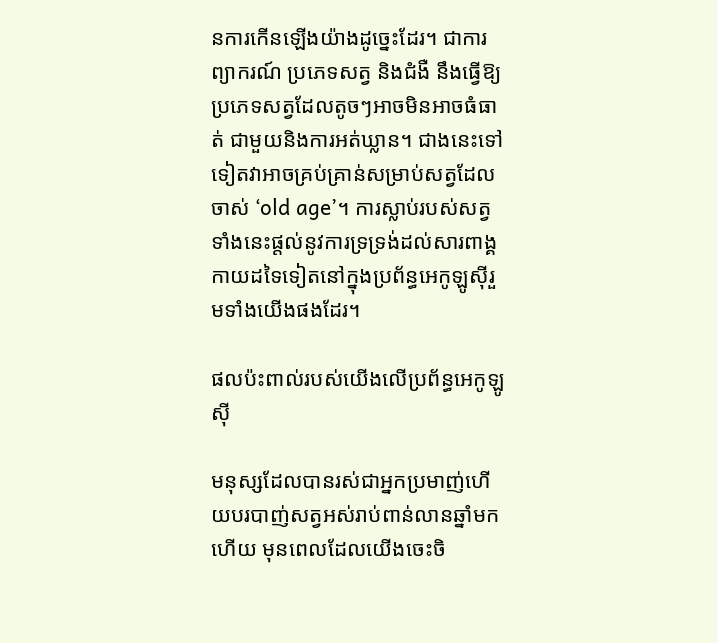នការកើនឡើងយ៉ាងដូច្នេះដែរ។ ជាការព្យាករណ៍ ប្រភេទសត្វ និងជំងឺ នឹងធ្វើឱ្យប្រភេទសត្វដែលតូចៗអាចមិនអាចធំធាត់ ជាមួយនិងការអត់ឃ្លាន។ ជាងនេះទៅទៀតវាអាចគ្រប់គ្រាន់សម្រាប់សត្វដែលចាស់ ‘old age’។ ការស្លាប់របស់សត្វទាំងនេះផ្តល់នូវការទ្រទ្រង់ដល់សារពាង្គកាយដទៃទៀតនៅក្នុងប្រព័ន្ធអេកូឡូស៊ីរួមទាំងយើងផងដែរ។

ផលប៉ះពាល់របស់យើងលើប្រព័ន្ធអេកូឡូស៊ី

មនុស្សដែលបានរស់ជាអ្នកប្រមាញ់ហើយបរបាញ់សត្វអស់រាប់ពាន់លានឆ្នាំមកហើយ មុនពេលដែលយើងចេះចិ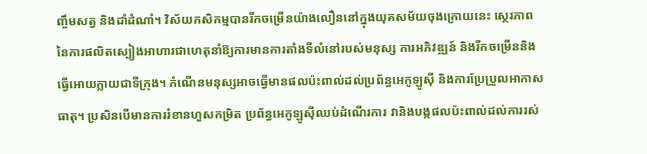ញ្ចឹមសត្វ និងដាំដំណាំ។ វិស័យកសិកម្មបានរីកចម្រើនយ៉ាងលឿននៅក្នុងយុគសម័យចុងក្រោយនេះ ស្ថេរភាពនៃការផលិតស្បៀងអាហារជាហេតុនាំឱ្យការមានការតាំងទីលំនៅរបស់មនុស្ស ការអភិវឌ្ឍន៍ និងរីកចម្រើននិងធ្វើអោយក្លាយជាទីក្រុង។ កំណើនមនុស្សអាចធ្វើមានផលប៉ះពាល់ដល់ប្រព័ន្ធអេកូឡូស៊ី និងការប្រែប្រួលអាកាសធាតុ។ ប្រសិនបើមានការរំខានហួសកម្រិត ប្រព័ន្ធអេកូឡូស៊ីឈប់ដំណើរការ វានិងបង្កផលប៉ះពាល់ដល់ការរស់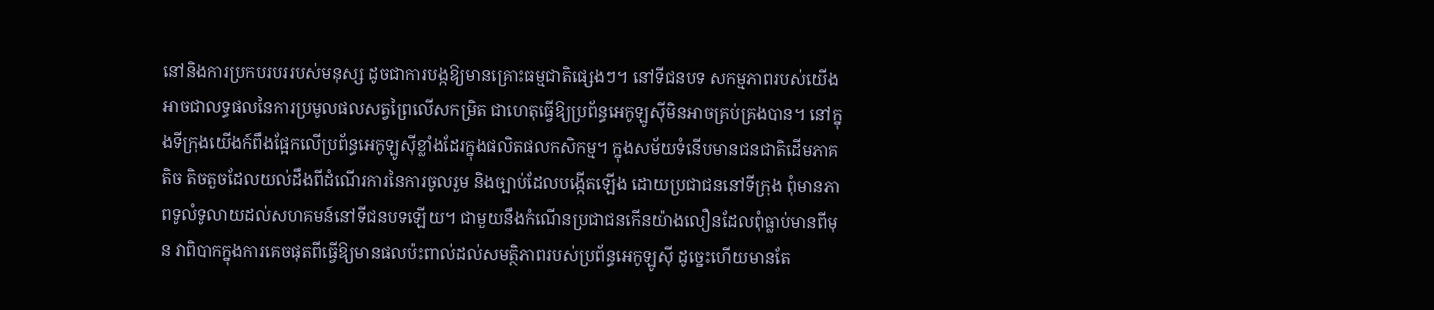នៅនិងការប្រកបរបររបស់មនុស្ស ដូចជាការបង្កឱ្យមានគ្រោះធម្មជាតិផ្សេងៗ។ នៅទីជនបទ សកម្មភាពរបស់យើងអាចជាលទ្ធផលនៃការប្រមូលផលសត្វព្រៃលើសកម្រិត ជាហេតុធ្វើឱ្យប្រព័ន្ធអេកូឡូស៊ីមិនអាចគ្រប់គ្រងបាន។ នៅក្នុងទីក្រុងយើងក៍ពឹងផ្អែកលើប្រព័ន្ធអេកូឡូស៊ីខ្លាំងដែរក្នុងផលិតផលកសិកម្ម។ ក្នុងសម័យទំនើបមានជនជាតិដើមភាគតិច តិចតួចដែលយល់ដឹងពីដំណើរការនៃការចូលរួម និងច្បាប់ដែលបង្កើតឡើង ដោយប្រជាជននៅទីក្រុង ពុំមានភាពទូលំទូលាយដល់សហគមន៍នៅទីជនបទឡើយ។ ជាមួយនឹងកំណើនប្រជាជនកើនយ៉ាងលឿនដែលពុំធ្លាប់មានពីមុន វាពិបាកក្នុងការគេចផុតពីធ្វើឱ្យមានផលប៉ះពាល់ដល់សមត្ថិភាពរបស់ប្រព័ន្ធអេកូឡូស៊ី ដូច្នេះហើយមានតែ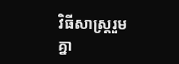វិធីសាស្ត្ររួមគ្នា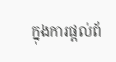ក្នុងការផ្តល់ព័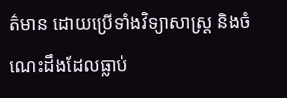ត៌មាន ដោយប្រើទាំងវិទ្យាសាស្ត្រ និងចំណេះដឹងដែលធ្លាប់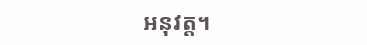អនុវត្ត។